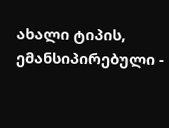ახალი ტიპის, ემანსიპირებული -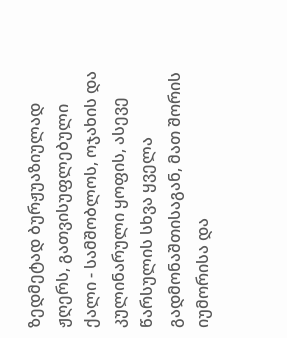ზედმეტად ბურჟუაზიულად ჟღერს, გათვისუფლებული ქალი - სამშობლოს, ოჯახის და კულინარული ყოფის, ასევე წარსულის სხვა ყველა გადმონაშთისაგან, მათ შორის იუმორისა და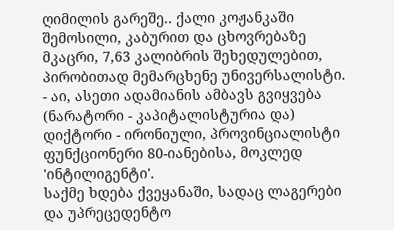ღიმილის გარეშე.. ქალი კოჟანკაში შემოსილი, კაბურით და ცხოვრებაზე მკაცრი, 7,63 კალიბრის შეხედულებით, პირობითად მემარცხენე უნივერსალისტი.
- აი, ასეთი ადამიანის ამბავს გვიყვება (ნარატორი - კაპიტალისტურია და) დიქტორი - ირონიული, პროვინციალისტი ფუნქციონერი 80-იანებისა, მოკლედ 'ინტილიგენტი'.
საქმე ხდება ქვეყანაში, სადაც ლაგერები და უპრეცედენტო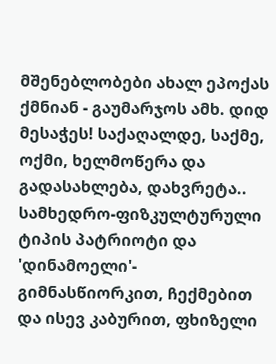მშენებლობები ახალ ეპოქას ქმნიან - გაუმარჯოს ამხ. დიდ მესაჭეს! საქაღალდე, საქმე, ოქმი, ხელმოწერა და გადასახლება, დახვრეტა.. სამხედრო-ფიზკულტურული ტიპის პატრიოტი და 'დინამოელი'- გიმნასწიორკით, ჩექმებით და ისევ კაბურით, ფხიზელი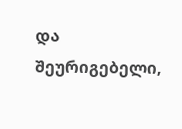და შეურიგებელი,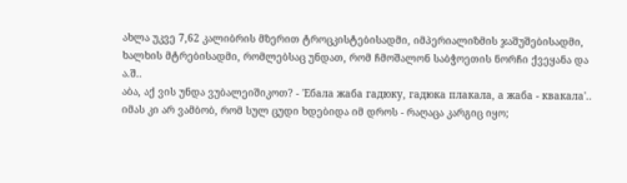ახლა უკვე 7,62 კალიბრის მზერით ტროცკისტებისადმი, იმპერიალიზმის ჯაშუშებისადმი, ხალხის მტრებისადმი, რომლებსაც უნდათ, რომ ჩმოშალონ საბჭოეთის ნორჩი ქვეყანა და ა.შ..
აბა, აქ ვის უნდა ვუბალეიშიკოთ? - 'Ебала жаба гадюку, гадюка плакала, а жаба - квакала'..
იმას კი არ ვამბობ, რომ სულ ცუდი ხდებიდა იმ დროს - რაღაცა კარგიც იყო;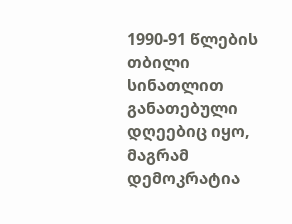1990-91 წლების თბილი სინათლით განათებული დღეებიც იყო, მაგრამ დემოკრატია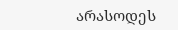არასოდეს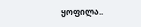ყოფილა..